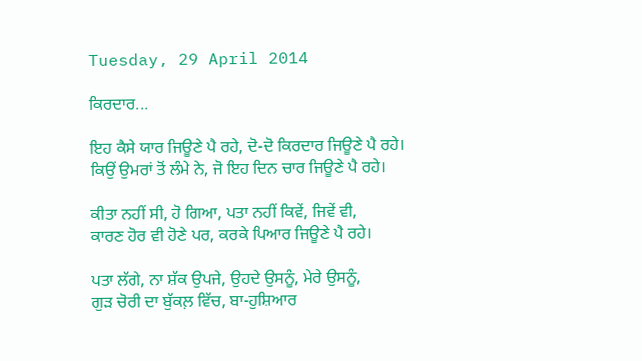Tuesday, 29 April 2014

ਕਿਰਦਾਰ...

ਇਹ ਕੈਸੇ ਯਾਰ ਜਿਊਣੇ ਪੈ ਰਹੇ, ਦੋ-ਦੋ ਕਿਰਦਾਰ ਜਿਊਣੇ ਪੈ ਰਹੇ।
ਕਿਉਂ ਉਮਰਾਂ ਤੋਂ ਲੰਮੇ ਨੇ, ਜੋ ਇਹ ਦਿਨ ਚਾਰ ਜਿਊਣੇ ਪੈ ਰਹੇ।

ਕੀਤਾ ਨਹੀਂ ਸੀ, ਹੋ ਗਿਆ, ਪਤਾ ਨਹੀਂ ਕਿਵੇਂ, ਜਿਵੇਂ ਵੀ,
ਕਾਰਣ ਹੋਰ ਵੀ ਹੋਣੇ ਪਰ, ਕਰਕੇ ਪਿਆਰ ਜਿਊਣੇ ਪੈ ਰਹੇ।

ਪਤਾ ਲੱਗੇ, ਨਾ ਸ਼ੱਕ ਉਪਜੇ, ਉਹਦੇ ਉਸਨੂੰ, ਮੇਰੇ ਉਸਨੂੰ,
ਗੁੜ ਚੋਰੀ ਦਾ ਬੁੱਕਲ਼ ਵਿੱਚ, ਬਾ-ਹੁਸ਼ਿਆਰ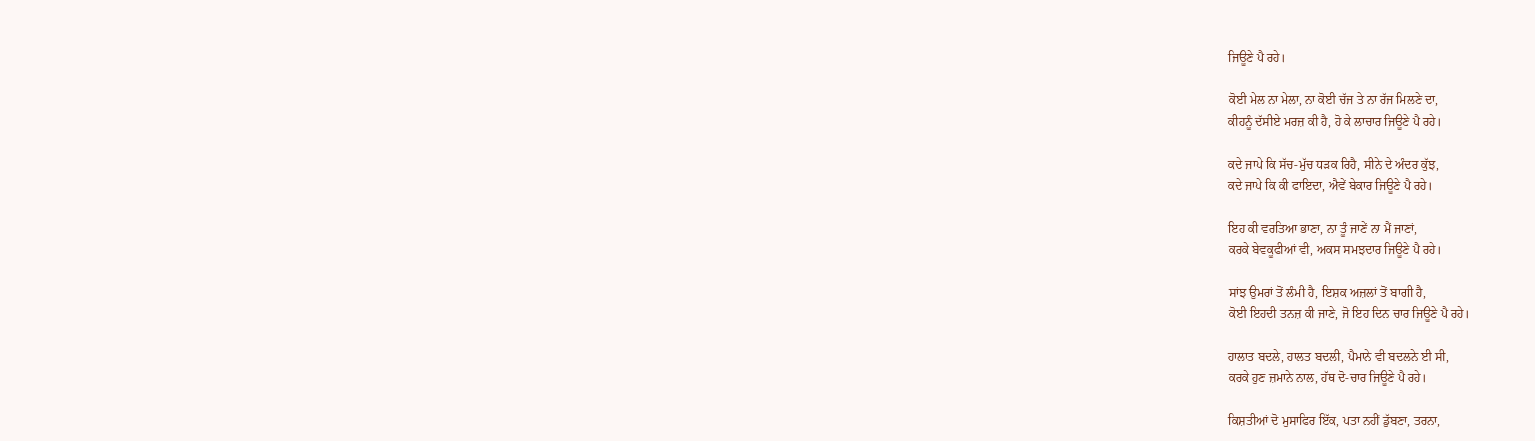ਜਿਊਣੇ ਪੈ ਰਹੇ।

ਕੋਈ ਮੇਲ ਨਾ ਮੇਲਾ, ਨਾ ਕੋਈ ਚੱਜ ਤੇ ਨਾ ਰੱਜ ਮਿਲਣੇ ਦਾ,
ਕੀਹਨੂੰ ਦੱਸੀਏ ਮਰਜ਼ ਕੀ ਹੈ, ਹੋ ਕੇ ਲਾਚਾਰ ਜਿਊਣੇ ਪੈ ਰਹੇ।

ਕਦੇ ਜਾਪੇ ਕਿ ਸੱਚ-ਮੁੱਚ ਧੜਕ ਰਿਹੈ, ਸੀਨੇ ਦੇ ਅੰਦਰ ਕੁੱਝ,
ਕਦੇ ਜਾਪੇ ਕਿ ਕੀ ਫਾਇਦਾ, ਐਵੇਂ ਬੇਕਾਰ ਜਿਊਣੇ ਪੈ ਰਹੇ।

ਇਹ ਕੀ ਵਰਤਿਆ ਭਾਣਾ, ਨਾ ਤੂੰ ਜਾਣੇਂ ਨਾ ਮੈਂ ਜਾਣਾਂ,
ਕਰਕੇ ਬੇਵਕੂਫੀਆਂ ਵੀ, ਅਕਸ ਸਮਝਦਾਰ ਜਿਊਣੇ ਪੈ ਰਹੇ।

ਸਾਂਝ ਉਮਰਾਂ ਤੋਂ ਲੰਮੀ ਹੈ, ਇਸ਼ਕ ਅਜ਼ਲਾਂ ਤੋਂ ਬਾਗੀ ਹੈ,
ਕੋਈ ਇਹਦੀ ਤਨਜ਼ ਕੀ ਜਾਣੇ, ਜੋ ਇਹ ਦਿਨ ਚਾਰ ਜਿਊਣੇ ਪੈ ਰਹੇ।

ਹਾਲਾਤ ਬਦਲੇ, ਹਾਲਤ ਬਦਲੀ, ਪੈਮਾਨੇ ਵੀ ਬਦਲਨੇ ਈ ਸੀ,
ਕਰਕੇ ਹੁਣ ਜ਼ਮਾਨੇ ਨਾਲ, ਹੱਥ ਦੋ-ਚਾਰ ਜਿਊਣੇ ਪੈ ਰਹੇ।

ਕਿਸ਼ਤੀਆਂ ਦੋ ਮੁਸਾਫਿਰ ਇੱਕ, ਪਤਾ ਨਹੀਂ ਡੁੱਬਣਾ, ਤਰਨਾ,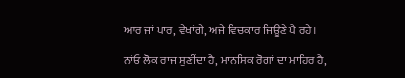ਆਰ ਜਾਂ ਪਾਰ, ਵੇਖਾਂਗੇ, ਅਜੇ ਵਿਚਕਾਰ ਜਿਊਣੇ ਪੈ ਰਹੇ।

ਨਾਂਓ ਲੋਕ ਰਾਜ ਸੁਣੀਂਦਾ ਹੈ, ਮਾਨਸਿਕ ਰੋਗਾਂ ਦਾ ਮਾਹਿਰ ਹੈ,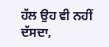ਹੱਲ ਉਹ ਵੀ ਨਹੀਂ ਦੱਸਦਾ,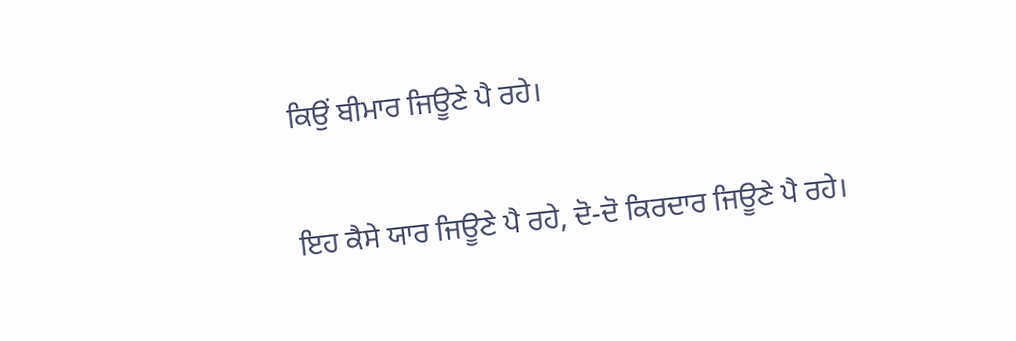ਕਿਉਂ ਬੀਮਾਰ ਜਿਊਣੇ ਪੈ ਰਹੇ।

ਇਹ ਕੈਸੇ ਯਾਰ ਜਿਊਣੇ ਪੈ ਰਹੇ, ਦੋ-ਦੋ ਕਿਰਦਾਰ ਜਿਊਣੇ ਪੈ ਰਹੇ।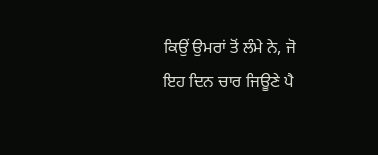ਕਿਉਂ ਉਮਰਾਂ ਤੋਂ ਲੰਮੇ ਨੇ, ਜੋ ਇਹ ਦਿਨ ਚਾਰ ਜਿਊਣੇ ਪੈ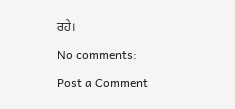ਰਹੇ।

No comments:

Post a Comment